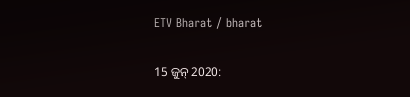ETV Bharat / bharat

15 ଜୁନ୍‌ 2020: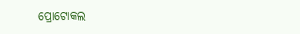ପ୍ରୋଟୋକଲ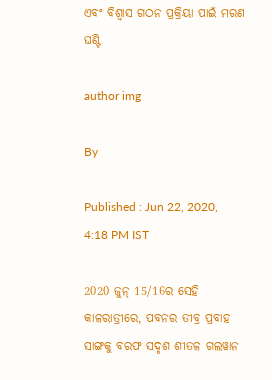ଏବଂ ବିଶ୍ବାସ ଗଠନ ପ୍ରକ୍ରିୟା ପାଇଁ ମରଣ ଘଣ୍ଟି

author img

By

Published : Jun 22, 2020, 4:18 PM IST

2020 ଜୁନ୍‌ 15/16ର ସେହି କାଳରାତ୍ରୀରେ, ପବନର ତୀବ୍ର ପ୍ରବାହ ସାଙ୍ଗକୁ ବରଫ ସଦୃଶ ଶୀତଳ ଗଲୱାନ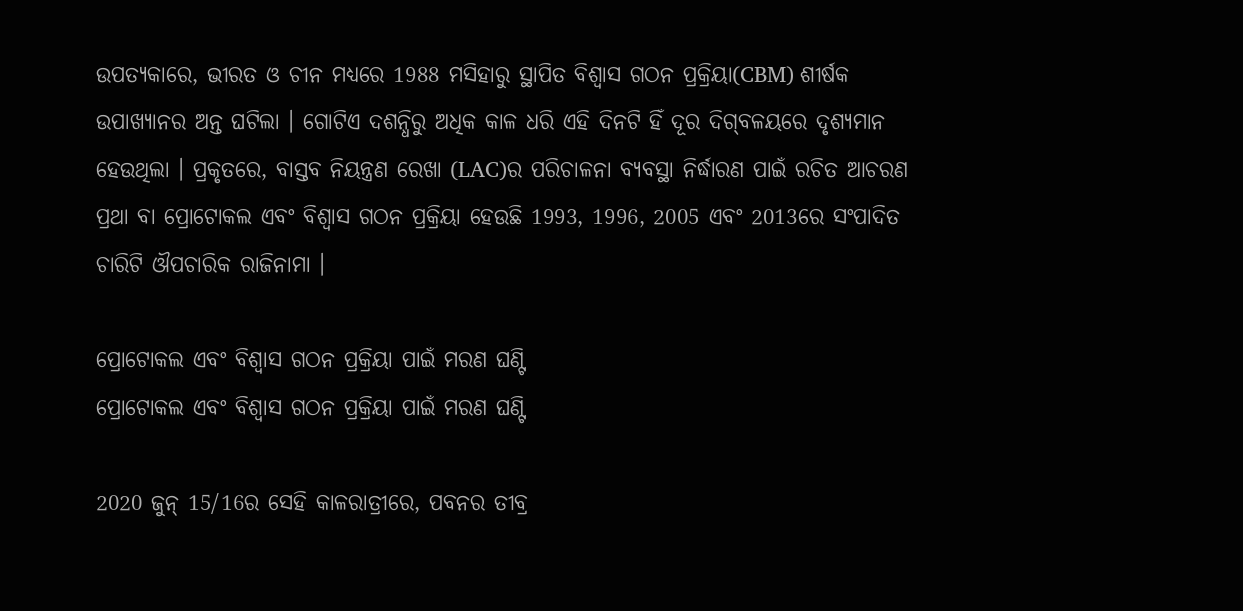ଉପତ୍ୟକାରେ, ଭୀରତ ଓ ଚୀନ ମଧ୍ୟରେ 1988 ମସିହାରୁ ସ୍ଥାପିତ ବିଶ୍ବାସ ଗଠନ ପ୍ରକ୍ରିୟା(CBM) ଶୀର୍ଷକ ଉପାଖ୍ୟାନର ଅନ୍ତ ଘଟିଲା । ଗୋଟିଏ ଦଶନ୍ଧିରୁ ଅଧିକ କାଳ ଧରି ଏହି ଦିନଟି ହିଁ ଦୂର ଦିଗ୍‌ବଳୟରେ ଦୃଶ୍ୟମାନ ହେଉଥିଲା । ପ୍ରକୃତରେ, ବାସ୍ତବ ନିୟନ୍ତ୍ରଣ ରେଖା (LAC)ର ପରିଚାଳନା ବ୍ୟବସ୍ଥା ନିର୍ଦ୍ଧାରଣ ପାଇଁ ରଚିତ ଆଚରଣ ପ୍ରଥା ବା ପ୍ରୋଟୋକଲ ଏବଂ ବିଶ୍ବାସ ଗଠନ ପ୍ରକ୍ରିୟା ହେଉଛି 1993, 1996, 2005 ଏବଂ 2013ରେ ସଂପାଦିତ ଚାରିଟି ଔପଚାରିକ ରାଜିନାମା ।

ପ୍ରୋଟୋକଲ ଏବଂ ବିଶ୍ବାସ ଗଠନ ପ୍ରକ୍ରିୟା ପାଇଁ ମରଣ ଘଣ୍ଟି
ପ୍ରୋଟୋକଲ ଏବଂ ବିଶ୍ବାସ ଗଠନ ପ୍ରକ୍ରିୟା ପାଇଁ ମରଣ ଘଣ୍ଟି

2020 ଜୁନ୍‌ 15/16ର ସେହି କାଳରାତ୍ରୀରେ, ପବନର ତୀବ୍ର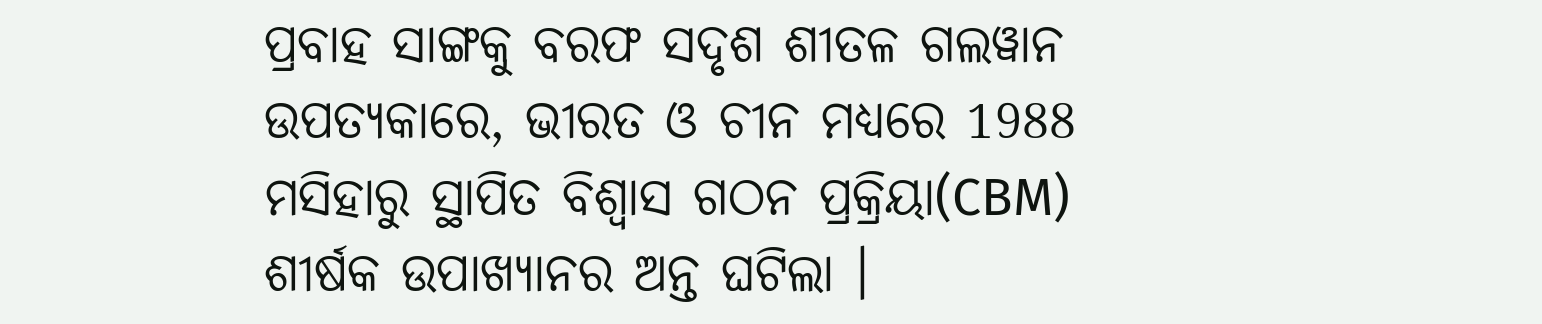ପ୍ରବାହ ସାଙ୍ଗକୁ ବରଫ ସଦୃଶ ଶୀତଳ ଗଲୱାନ ଉପତ୍ୟକାରେ, ଭୀରତ ଓ ଚୀନ ମଧ୍ୟରେ 1988 ମସିହାରୁ ସ୍ଥାପିତ ବିଶ୍ବାସ ଗଠନ ପ୍ରକ୍ରିୟା(CBM) ଶୀର୍ଷକ ଉପାଖ୍ୟାନର ଅନ୍ତ ଘଟିଲା ।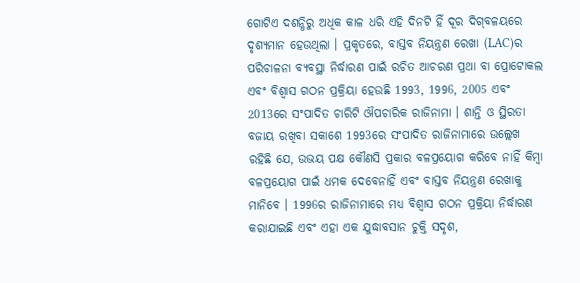ଗୋଟିଏ ଦଶନ୍ଧିରୁ ଅଧିକ କାଳ ଧରି ଏହି ଦିନଟି ହିଁ ଦୂର ଦିଗ୍‌ବଳୟରେ ଦୃଶ୍ୟମାନ ହେଉଥିଲା । ପ୍ରକୃତରେ, ବାସ୍ତବ ନିୟନ୍ତ୍ରଣ ରେଖା (LAC)ର ପରିଚାଳନା ବ୍ୟବସ୍ଥା ନିର୍ଦ୍ଧାରଣ ପାଇଁ ରଚିତ ଆଚରଣ ପ୍ରଥା ବା ପ୍ରୋଟୋକଲ ଏବଂ ବିଶ୍ବାସ ଗଠନ ପ୍ରକ୍ରିୟା ହେଉଛି 1993, 1996, 2005 ଏବଂ 2013ରେ ସଂପାଦିତ ଚାରିଟି ଔପଚାରିକ ରାଜିନାମା । ଶାନ୍ତି ଓ ସ୍ଥିରତା ବଜାୟ ରଖିବା ସକାଶେ 1993ରେ ସଂପାଦିତ ରାଜିନାମାରେ ଉଲ୍ଲେଖ ରହିଛି ଯେ, ଉଭୟ ପକ୍ଷ କୌଣସି ପ୍ରକାର ବଳପ୍ରୟୋଗ କରିବେ ନାହିଁ କିମ୍ବା ବଳପ୍ରୟୋଗ ପାଇଁ ଧମକ ଦେବେନାହିଁ ଏବଂ ବାସ୍ତବ ନିୟନ୍ତ୍ରଣ ରେଖାକୁ ମାନିବେ । 1996ର ରାଜିନାମାରେ ମଧ୍ୟ ବିଶ୍ବାସ ଗଠନ ପ୍ରକ୍ରିୟା ନିର୍ଦ୍ଧାରଣ କରାଯାଇଛି ଏବଂ ଏହା ଏକ ଯୁଦ୍ଧାବସାନ ଚୁକ୍ତି ସଦୃଶ,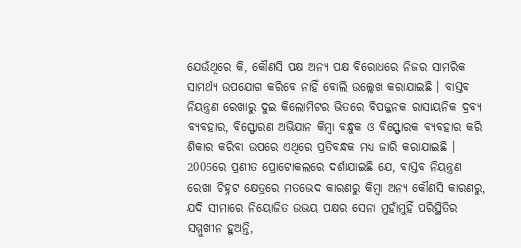ଯେଉଁଥିରେ କି, କୌଣସି ପକ୍ଷ ଅନ୍ୟ ପକ୍ଷ ବିରୋଧରେ ନିଜର ସାମରିକ ସାମର୍ଥ୍ୟ ଉପଯୋଗ କରିବେ ନାହିଁ ବୋଲି ଉଲ୍ଲେଖ କରାଯାଇଛି । ବାସ୍ତବ ନିୟନ୍ତ୍ରଣ ରେଖାରୁ ଦୁଇ କିଲୋମିଟର ଭିତରେ ବିପଜ୍ଜନକ ରାସାୟନିକ ଦ୍ରବ୍ୟ ବ୍ୟବହାର, ବିସ୍ଫୋରଣ ଅଭିଯାନ କିମ୍ବା ବନ୍ଧୁକ ଓ ବିସ୍ଫୋରକ ବ୍ୟବହାର କରି ଶିକାର କରିବା ଉପରେ ଏଥିରେ ପ୍ରତିବନ୍ଧକ ମଧ୍ୟ ଜାରି କରାଯାଇଛି । 2005ରେ ପ୍ରଣୀତ ପ୍ରୋଟୋକଲରେ ଦର୍ଶାଯାଇଛି ଯେ, ବାସ୍ତବ ନିୟନ୍ତ୍ରଣ ରେଖା ଚିହ୍ନଟ କ୍ଷେତ୍ରରେ ମତଭେଦ କାରଣରୁ କିମ୍ବା ଅନ୍ୟ କୌଣସି କାରଣରୁ, ଯଦି ସୀମାରେ ନିୟୋଜିତ ଉଭୟ ପକ୍ଷର ସେନା ମୁହାଁମୁହିଁ ପରିସ୍ଥିତିର ସମ୍ମୁଖୀନ ହୁଅନ୍ତି,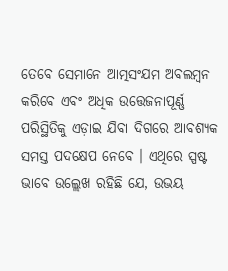ତେବେ ସେମାନେ ଆତ୍ମସଂଯମ ଅବଲମ୍ବନ କରିବେ ଏବଂ ଅଧିକ ଉତ୍ତେଜନାପୂର୍ଣ୍ଣ ପରିସ୍ଥିତିକୁ ଏଡ଼ାଇ ଯିବା ଦିଗରେ ଆବଶ୍ୟକ ସମସ୍ତ ପଦକ୍ଷେପ ନେବେ । ଏଥିରେ ସ୍ପଷ୍ଟ ଭାବେ ଉଲ୍ଲେଖ ରହିଛି ଯେ, ଉଭୟ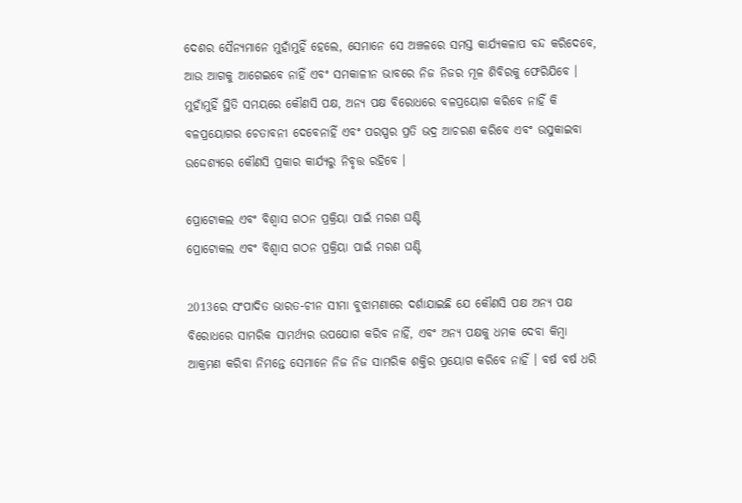ଦେଶର ସୈନ୍ୟମାନେ ମୁହାଁମୁହିଁ ହେଲେ, ସେମାନେ ସେ ଅଞ୍ଚଳରେ ସମସ୍ତ କାର୍ଯ୍ୟକଳାପ ବନ୍ଦ କରିଦେବେ, ଆଉ ଆଗକୁ ଆଗେଇବେ ନାହିଁ ଏବଂ ସମକାଳୀନ ଭାବରେ ନିଜ ନିଜର ମୂଳ ଶିବିରକୁ ଫେରିଯିବେ । ମୁହାଁମୁହିଁ ସ୍ଥିତି ସମୟରେ କୌଣସି ପକ୍ଷ, ଅନ୍ୟ ପକ୍ଷ ବିରୋଧରେ ବଳପ୍ରୟୋଗ କରିବେ ନାହିଁ କି ବଳପ୍ରୟୋଗର ଚେତାବନୀ ଦେବେନାହିଁ ଏବଂ ପରସ୍ପର ପ୍ରତି ଭଦ୍ର ଆଚରଣ କରିବେ ଏବଂ ଉସୁକାଇବା ଉଦ୍ଦେଶ୍ୟରେ କୌଣସି ପ୍ରକାର କାର୍ଯ୍ୟରୁ ନିବୃତ୍ତ ରହିବେ ।

ପ୍ରୋଟୋକଲ ଏବଂ ବିଶ୍ବାସ ଗଠନ ପ୍ରକ୍ରିୟା ପାଇଁ ମରଣ ଘଣ୍ଟି
ପ୍ରୋଟୋକଲ ଏବଂ ବିଶ୍ବାସ ଗଠନ ପ୍ରକ୍ରିୟା ପାଇଁ ମରଣ ଘଣ୍ଟି

2013ରେ ସଂପାଦିତ ଭାରତ-ଚୀନ ସୀମା ବୁଝାମଣାରେ ଦର୍ଶାଯାଇଛି ଯେ କୌଣସି ପକ୍ଷ ଅନ୍ୟ ପକ୍ଷ ବିରୋଧରେ ସାମରିକ ସାମର୍ଥ୍ୟର ଉପଯୋଗ କରିବ ନାହିଁ, ଏବଂ ଅନ୍ୟ ପକ୍ଷକୁ ଧମକ ଦେବା କିମ୍ବା ଆକ୍ରମଣ କରିବା ନିମନ୍ତେ ସେମାନେ ନିଜ ନିଜ ସାମରିକ ଶକ୍ତିର ପ୍ରୟୋଗ କରିବେ ନାହିଁ । ବର୍ଷ ବର୍ଷ ଧରି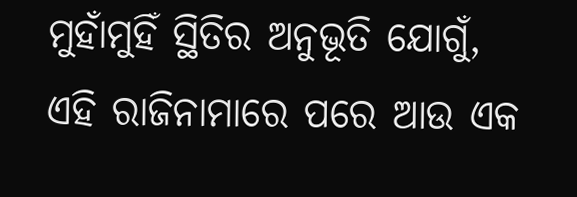ମୁହାଁମୁହିଁ ସ୍ଥିତିର ଅନୁଭୂତି ଯୋଗୁଁ, ଏହି ରାଜିନାମାରେ ପରେ ଆଉ ଏକ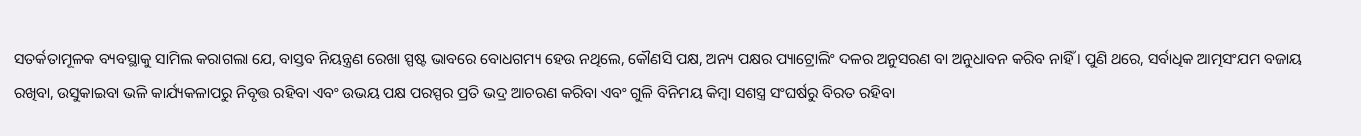ସତର୍କତାମୂଳକ ବ୍ୟବସ୍ଥାକୁ ସାମିଲ କରାଗଲା ଯେ, ବାସ୍ତବ ନିୟନ୍ତ୍ରଣ ରେଖା ସ୍ପଷ୍ଟ ଭାବରେ ବୋଧଗମ୍ୟ ହେଉ ନଥିଲେ, କୌଣସି ପକ୍ଷ, ଅନ୍ୟ ପକ୍ଷର ପ୍ୟାଟ୍ରୋଲିଂ ଦଳର ଅନୁସରଣ ବା ଅନୁଧାବନ କରିବ ନାହିଁ । ପୁଣି ଥରେ, ସର୍ବାଧିକ ଆତ୍ମସଂଯମ ବଜାୟ ରଖିବା, ଉସୁକାଇବା ଭଳି କାର୍ଯ୍ୟକଳାପରୁ ନିବୃତ୍ତ ରହିବା ଏବଂ ଉଭୟ ପକ୍ଷ ପରସ୍ପର ପ୍ରତି ଭଦ୍ର ଆଚରଣ କରିବା ଏବଂ ଗୁଳି ବିନିମୟ କିମ୍ବା ସଶସ୍ତ୍ର ସଂଘର୍ଷରୁ ବିରତ ରହିବା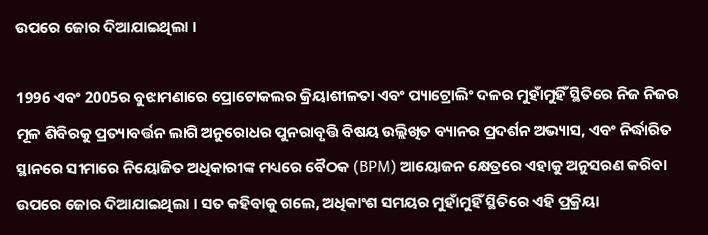ଉପରେ ଜୋର ଦିଆଯାଇଥିଲା ।

1996 ଏବଂ 2005ର ବୁଝାମଣାରେ ପ୍ରୋଟୋକଲର କ୍ରିୟାଶୀଳତା ଏବଂ ପ୍ୟାଟ୍ରୋଲିଂ ଦଳର ମୁହାଁମୁହିଁ ସ୍ଥିତିରେ ନିଜ ନିଜର ମୂଳ ଶିବିରକୁ ପ୍ରତ୍ୟାବର୍ତ୍ତନ ଲାଗି ଅନୁରୋଧର ପୁନରାବୃତ୍ତି ବିଷୟ ଉଲ୍ଲିଖିତ ବ୍ୟାନର ପ୍ରଦର୍ଶନ ଅଭ୍ୟାସ, ଏବଂ ନିର୍ଦ୍ଧାରିତ ସ୍ଥାନରେ ସୀମାରେ ନିୟୋଜିତ ଅଧିକାରୀଙ୍କ ମଧ୍ୟରେ ବୈଠକ (BPM) ଆୟୋଜନ କ୍ଷେତ୍ରରେ ଏହାକୁ ଅନୁସରଣ କରିବା ଉପରେ ଜୋର ଦିଆଯାଇଥିଲା । ସତ କହିବାକୁ ଗଲେ, ଅଧିକାଂଶ ସମୟର ମୁହାଁମୁହିଁ ସ୍ଥିତିରେ ଏହି ପ୍ରକ୍ରିୟା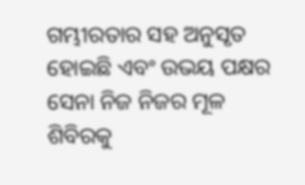ଗମ୍ଭୀରତାର ସହ ଅନୁସୃତ ହୋଇଛି ଏବଂ ଉଭୟ ପକ୍ଷର ସେନା ନିଜ ନିଜର ମୂଳ ଶିବିରକୁ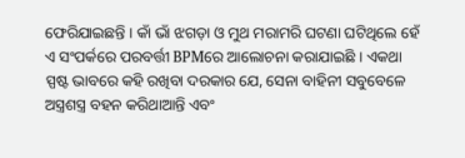ଫେରିଯାଇଛନ୍ତି । କାଁ ଭାଁ ଝଗଡ଼ା ଓ ମୁଥ ମରାମରି ଘଟଣା ଘଟିଥିଲେ ହେଁ ଏ ସଂପର୍କରେ ପରବର୍ତ୍ତୀ BPMରେ ଆଲୋଚନା କରାଯାଇଛି । ଏକଥା ସ୍ପଷ୍ଟ ଭାବରେ କହି ରଖିବା ଦରକାର ଯେ, ସେନା ବାହିନୀ ସବୁବେଳେ ଅସ୍ତ୍ରଶସ୍ତ୍ର ବହନ କରିଥାଆନ୍ତି ଏବଂ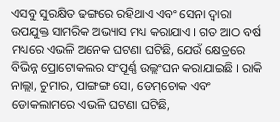ଏସବୁ ସୁରକ୍ଷିତ ଢଙ୍ଗରେ ରହିଥାଏ ଏବଂ ସେନା ଦ୍ବାରା ଉପଯୁକ୍ତ ସାମରିକ ଅଭ୍ୟାସ ମଧ୍ୟ କରାଯାଏ । ଗତ ଆଠ ବର୍ଷ ମଧ୍ୟରେ ଏଭଳି ଅନେକ ଘଟଣା ଘଟିଛି, ଯେଉଁ କ୍ଷେତ୍ରରେ ବିଭିନ୍ନ ପ୍ରୋଟୋକଲର ସଂପୂର୍ଣ୍ଣ ଉଲ୍ଲଂଘନ କରାଯାଇଛି । ରାକି ନାଲ୍ଲା, ଚୁମାର, ପାଙ୍ଗଙ୍ଗ ସୋ, ଡେମ୍‌ଚୋକ ଏବଂ ଡୋକଲାମରେ ଏଭଳି ଘଟଣା ଘଟିଛି,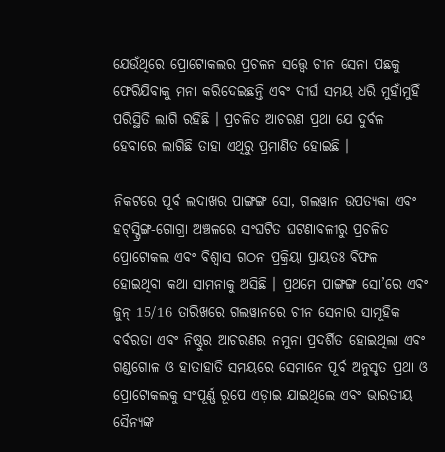ଯେଉଁଥିରେ ପ୍ରୋଟୋକଲର ପ୍ରଚଳନ ସତ୍ତ୍ବେ ଚୀନ ସେନା ପଛକୁ ଫେରିଯିବାକୁ ମନା କରିଦେଇଛନ୍ତି ଏବଂ ଦୀର୍ଘ ସମୟ ଧରି ମୁହାଁମୁହିଁ ପରିସ୍ଥିତି ଲାଗି ରହିଛି । ପ୍ରଚଳିତ ଆଚରଣ ପ୍ରଥା ଯେ ଦୁର୍ବଳ ହେବାରେ ଲାଗିଛି ତାହା ଏଥିରୁ ପ୍ରମାଣିତ ହୋଇଛି ।

ନିକଟରେ ପୂର୍ବ ଲଦାଖର ପାଙ୍ଗଙ୍ଗ ସୋ, ଗଲୱାନ ଉପତ୍ୟକା ଏବଂ ହଟ୍‌ସ୍ପ୍ରିଙ୍ଗ-ଗୋଗ୍ରା ଅଞ୍ଚଳରେ ସଂଘଟିତ ଘଟଣାବଳୀରୁ ପ୍ରଚଳିତ ପ୍ରୋଟୋକଲ ଏବଂ ବିଶ୍ବାସ ଗଠନ ପ୍ରକ୍ରିୟା ପ୍ରାୟତଃ ବିଫଳ ହୋଇଥିବା କଥା ସାମନାକୁ ଅସିଛି । ପ୍ରଥମେ ପାଙ୍ଗଙ୍ଗ ସୋ’ରେ ଏବଂ ଜୁନ୍‌ 15/16 ତାରିଖରେ ଗଲୱାନରେ ଚୀନ ସେନାର ସାମୂହିକ ବର୍ବରତା ଏବଂ ନିଷ୍ଠୁର ଆଚରଣର ନମୁନା ପ୍ରଦର୍ଶିତ ହୋଇଥିଲା ଏବଂ ଗଣ୍ଡଗୋଳ ଓ ହାତାହାତି ସମୟରେ ସେମାନେ ପୂର୍ବ ଅନୁସୃତ ପ୍ରଥା ଓ ପ୍ରୋଟୋକଲକୁ ସଂପୂର୍ଣ୍ଣ ରୂପେ ଏଡ଼ାଇ ଯାଇଥିଲେ ଏବଂ ଭାରତୀୟ ସୈନ୍ୟଙ୍କ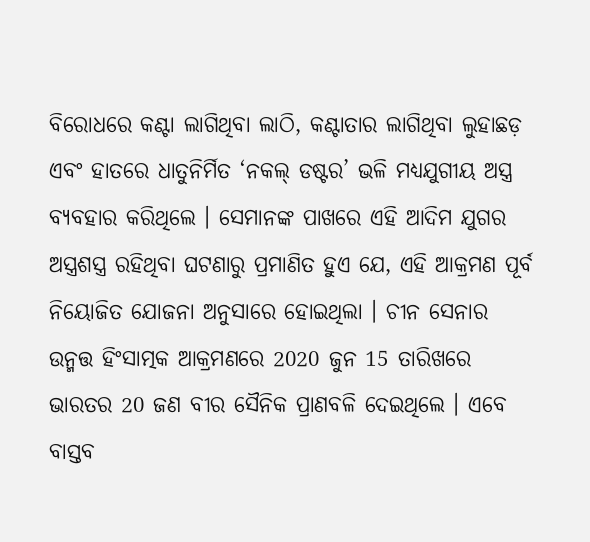ବିରୋଧରେ କଣ୍ଟା ଲାଗିଥିବା ଲାଠି, କଣ୍ଟାତାର ଲାଗିଥିବା ଲୁହାଛଡ଼ ଏବଂ ହାତରେ ଧାତୁନିର୍ମିତ ‘ନକଲ୍‌ ଡଷ୍ଟର’ ଭଳି ମଧ୍ୟଯୁଗୀୟ ଅସ୍ତ୍ର ବ୍ୟବହାର କରିଥିଲେ । ସେମାନଙ୍କ ପାଖରେ ଏହି ଆଦିମ ଯୁଗର ଅସ୍ତ୍ରଶସ୍ତ୍ର ରହିଥିବା ଘଟଣାରୁ ପ୍ରମାଣିତ ହୁଏ ଯେ, ଏହି ଆକ୍ରମଣ ପୂର୍ବ ନିୟୋଜିତ ଯୋଜନା ଅନୁସାରେ ହୋଇଥିଲା । ଚୀନ ସେନାର ଉନ୍ମତ୍ତ ହିଂସାତ୍ମକ ଆକ୍ରମଣରେ 2020 ଜୁନ 15 ତାରିଖରେ ଭାରତର 20 ଜଣ ବୀର ସୈନିକ ପ୍ରାଣବଳି ଦେଇଥିଲେ । ଏବେ ବାସ୍ତବ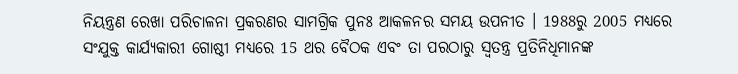ନିୟନ୍ତ୍ରଣ ରେଖା ପରିଚାଳନା ପ୍ରକରଣର ସାମଗ୍ରିକ ପୁନଃ ଆକଳନର ସମୟ ଉପନୀତ । 1988ରୁ 2005 ମଧ୍ୟରେ ସଂଯୁକ୍ତ କାର୍ଯ୍ୟକାରୀ ଗୋଷ୍ଠୀ ମଧ୍ୟରେ 15 ଥର ବୈଠକ ଏବଂ ତା ପରଠାରୁ ସ୍ବତନ୍ତ୍ର ପ୍ରତିନିଧିମାନଙ୍କ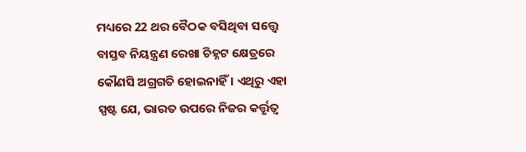ମଧ୍ୟରେ 22 ଥର ବୈଠକ ବସିଥିବା ସତ୍ତ୍ବେ ବାସ୍ତବ ନିୟନ୍ତ୍ରଣ ରେଖା ଚିହ୍ନଟ କ୍ଷେତ୍ରରେ କୌଣସି ଅଗ୍ରଗତି ହୋଇନାହିଁ । ଏଥିରୁ ଏହା ସ୍ପଷ୍ଟ ଯେ, ଭାରତ ଉପରେ ନିଜର କର୍ତ୍ତୃତ୍ବ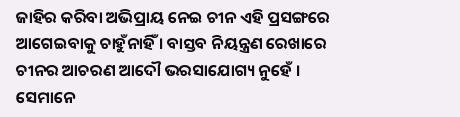ଜାହିର କରିବା ଅଭିପ୍ରାୟ ନେଇ ଚୀନ ଏହି ପ୍ରସଙ୍ଗରେ ଆଗେଇବାକୁ ଚାହୁଁନାହିଁ । ବାସ୍ତବ ନିୟନ୍ତ୍ରଣ ରେଖାରେ ଚୀନର ଆଚରଣ ଆଦୌ ଭରସାଯୋଗ୍ୟ ନୁହେଁ । ସେମାନେ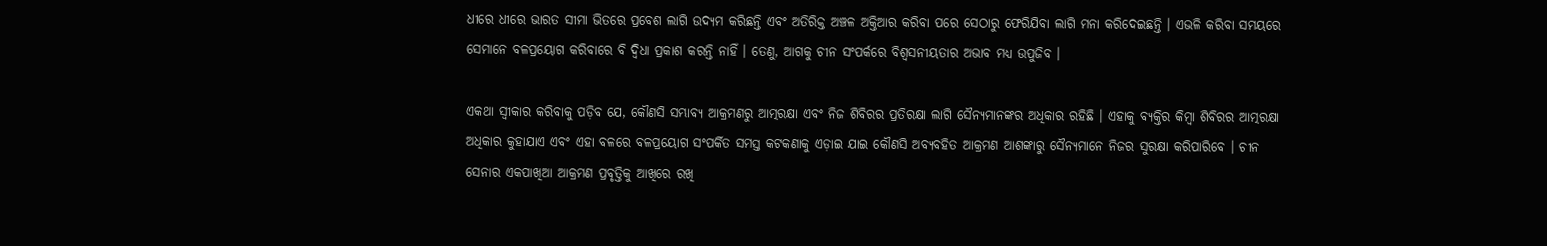ଧୀରେ ଧୀରେ ଭାରତ ସୀମା ଭିତରେ ପ୍ରବେଶ ଲାଗି ଉଦ୍ୟମ କରିଛନ୍ତି ଏବଂ ଅତିରିକ୍ତ ଅଞ୍ଚଳ ଅକ୍ତିଆର କରିବା ପରେ ସେଠାରୁ ଫେରିଯିବା ଲାଗି ମନା କରିଦେଇଛନ୍ତି । ଏଭଳି କରିବା ସମୟରେ ସେମାନେ ବଳପ୍ରୟୋଗ କରିବାରେ ବି ଦ୍ବିଧା ପ୍ରକାଶ କରନ୍ତି ନାହିଁ । ତେଣୁ, ଆଗକୁ ଚୀନ ସଂପର୍କରେ ବିଶ୍ବସନୀୟତାର ଅଭାବ ମଧ୍ୟ ଉପୁଜିବ ।

ଏକଥା ସ୍ବୀକାର କରିବାକୁ ପଡ଼ିବ ଯେ, କୌଣସି ସମ୍ଭାବ୍ୟ ଆକ୍ରମଣରୁ ଆତ୍ମରକ୍ଷା ଏବଂ ନିଜ ଶିବିରର ପ୍ରତିରକ୍ଷା ଲାଗି ସୈନ୍ୟମାନଙ୍କର ଅଧିକାର ରହିଛି । ଏହାକୁ ବ୍ୟକ୍ତିର କିମ୍ବା ଶିବିରର ଆତ୍ମରକ୍ଷା ଅଧିକାର କୁହାଯାଏ ଏବଂ ଏହା ବଳରେ ବଳପ୍ରୟୋଗ ସଂପର୍କିତ ସମସ୍ତ କଟକଣାକୁ ଏଡ଼ାଇ ଯାଇ କୌଣସି ଅବ୍ୟବହିତ ଆକ୍ରମଣ ଆଶଙ୍କାରୁ ସୈନ୍ୟମାନେ ନିଜର ସୁରକ୍ଷା କରିପାରିବେ । ଚୀନ ସେନାର ଏକପାଖିଆ ଆକ୍ରମଣ ପ୍ରବୃତ୍ତିକୁ ଆଖିରେ ରଖି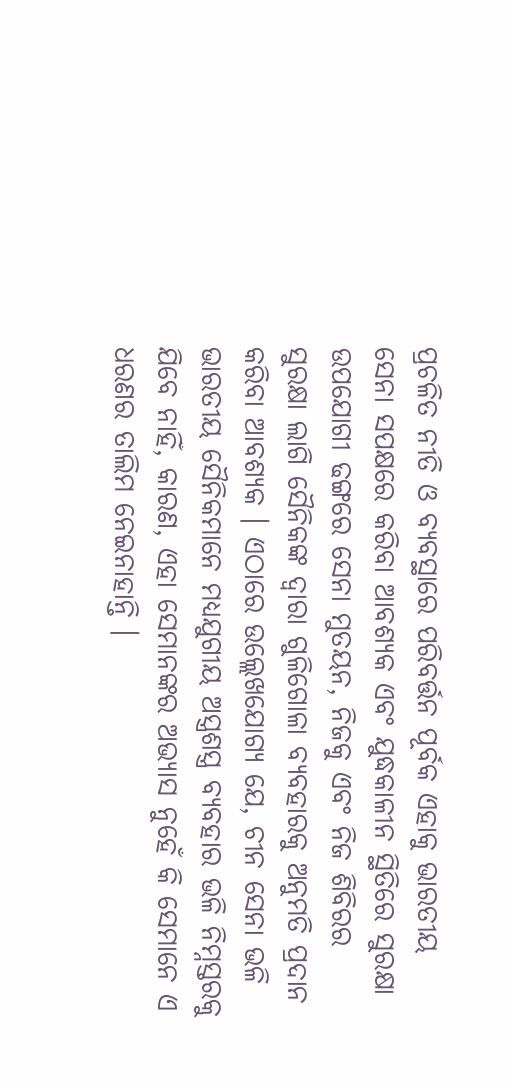ପ୍ରଚଳିତ ନୀତି ଓ ବ୍ୟବସ୍ଥାରେ ପରିବର୍ତ୍ତନ ପୂର୍ବକ ଏହାକୁ ଭାରତୀୟ ସେନା ସପକ୍ଷରେ କରିବା ଆବଶ୍ୟକ ଏବଂ ଯୁଦ୍ଧକାଳୀନ ସ୍ଥିତିରେ ସୁରକ୍ଷା ଉପଯୋଗୀ ଢଙ୍ଗରେ ସେନା ମୁତୟନ, ନିଜକୁ ଏବଂ ନିଜ ଶିବିରର ସୁରକ୍ଷା ଲାଗି ସୈନିକଙ୍କ ଦ୍ବାରା ଗୁଳିଗୋଳା ବ୍ୟବହାରକୁ ଅନୁମତି ପ୍ରଦାନ କରିବା ଆବଶ୍ୟକ । ଏଠାରେ ଉଲ୍ଲେଖଯୋଗ୍ୟ ଯେ, ଚୀନ ସେନା ଭଳି ଭାରତୀୟ ସୈନିକମାନେ ମଧ୍ୟଯୁଗୀୟ ଅସ୍ତ୍ରଶସ୍ତ୍ର ବ୍ୟବହାର ଭଳି ନିମ୍ନସ୍ତରକୁ ଯିବେ ନାହିଁ, କାରଣ, ଏହା ସେମାନଙ୍କର ଅଭ୍ୟାସ ନୁହେଁ କି ସେମାନେ ଏ ଧରଣର ତାଲିମ ନେଇନାହାନ୍ତି ।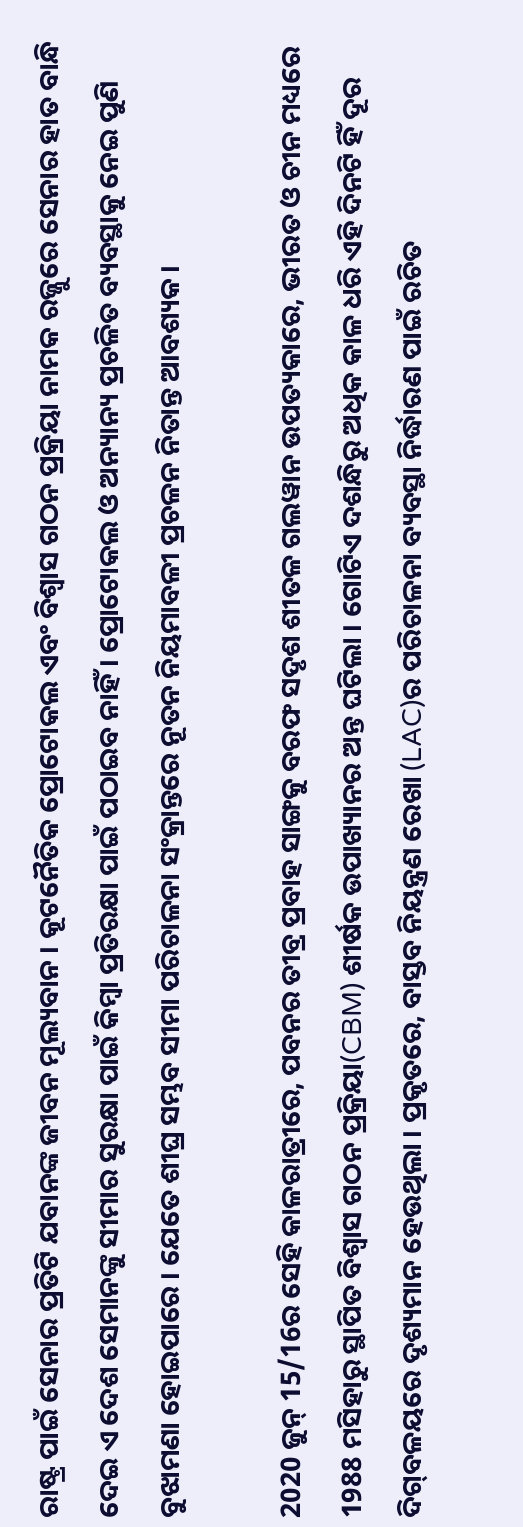ରାଷ୍ଟ୍ର ପାଇଁ ସେନାର ପ୍ରତିଟି ଯବାନଙ୍କ ଜୀବନ ମୂଲ୍ୟବାନ । କୂଟନୈତିକ ପ୍ରୋଟୋକଲ ଏବଂ ବିଶ୍ବାସ ଗଠନ ପ୍ରକ୍ରିୟା ନାମକ ରଜ୍ଜୁରେ ସେନାର ହାତ ବାନ୍ଧି ଦେଇ ଏ ଦେଶ ସେମାନଙ୍କୁ ସୀମାର ସୁରକ୍ଷା ପାଇଁ କିମ୍ବା ପ୍ରତିରକ୍ଷା ପାଇଁ ପଠାଇବ ନାହିଁ । ପ୍ରୋଟୋକଲ ଓ ଅନ୍ୟାନ୍ୟ ପ୍ରଚଳିତ ବ୍ୟବସ୍ଥାକୁ ନେଇ ପୁଣି ବୁଝାମଣା ହୋଇପାରେ । ଯେତେ ଶୀଘ୍ର ସମ୍ଭବ ସୀମା ପରିଚାଳନା ସଂକ୍ରାନ୍ତରେ ନୂତନ ନିୟମାବଳୀ ପ୍ରଚଳନ ନିତାନ୍ତ ଆବଶ୍ୟକ ।

2020 ଜୁନ୍‌ 15/16ର ସେହି କାଳରାତ୍ରୀରେ, ପବନର ତୀବ୍ର ପ୍ରବାହ ସାଙ୍ଗକୁ ବରଫ ସଦୃଶ ଶୀତଳ ଗଲୱାନ ଉପତ୍ୟକାରେ, ଭୀରତ ଓ ଚୀନ ମଧ୍ୟରେ 1988 ମସିହାରୁ ସ୍ଥାପିତ ବିଶ୍ବାସ ଗଠନ ପ୍ରକ୍ରିୟା(CBM) ଶୀର୍ଷକ ଉପାଖ୍ୟାନର ଅନ୍ତ ଘଟିଲା । ଗୋଟିଏ ଦଶନ୍ଧିରୁ ଅଧିକ କାଳ ଧରି ଏହି ଦିନଟି ହିଁ ଦୂର ଦିଗ୍‌ବଳୟରେ ଦୃଶ୍ୟମାନ ହେଉଥିଲା । ପ୍ରକୃତରେ, ବାସ୍ତବ ନିୟନ୍ତ୍ରଣ ରେଖା (LAC)ର ପରିଚାଳନା ବ୍ୟବସ୍ଥା ନିର୍ଦ୍ଧାରଣ ପାଇଁ ରଚିତ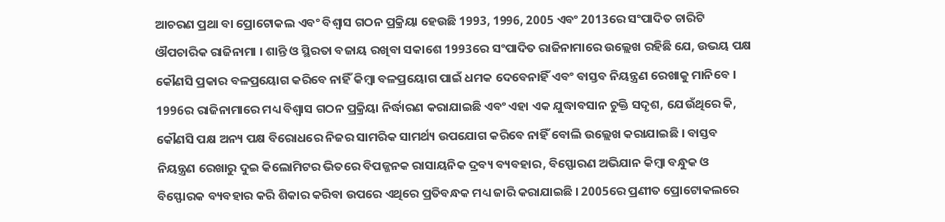ଆଚରଣ ପ୍ରଥା ବା ପ୍ରୋଟୋକଲ ଏବଂ ବିଶ୍ବାସ ଗଠନ ପ୍ରକ୍ରିୟା ହେଉଛି 1993, 1996, 2005 ଏବଂ 2013ରେ ସଂପାଦିତ ଚାରିଟି ଔପଚାରିକ ରାଜିନାମା । ଶାନ୍ତି ଓ ସ୍ଥିରତା ବଜାୟ ରଖିବା ସକାଶେ 1993ରେ ସଂପାଦିତ ରାଜିନାମାରେ ଉଲ୍ଲେଖ ରହିଛି ଯେ, ଉଭୟ ପକ୍ଷ କୌଣସି ପ୍ରକାର ବଳପ୍ରୟୋଗ କରିବେ ନାହିଁ କିମ୍ବା ବଳପ୍ରୟୋଗ ପାଇଁ ଧମକ ଦେବେନାହିଁ ଏବଂ ବାସ୍ତବ ନିୟନ୍ତ୍ରଣ ରେଖାକୁ ମାନିବେ । 1996ର ରାଜିନାମାରେ ମଧ୍ୟ ବିଶ୍ବାସ ଗଠନ ପ୍ରକ୍ରିୟା ନିର୍ଦ୍ଧାରଣ କରାଯାଇଛି ଏବଂ ଏହା ଏକ ଯୁଦ୍ଧାବସାନ ଚୁକ୍ତି ସଦୃଶ, ଯେଉଁଥିରେ କି, କୌଣସି ପକ୍ଷ ଅନ୍ୟ ପକ୍ଷ ବିରୋଧରେ ନିଜର ସାମରିକ ସାମର୍ଥ୍ୟ ଉପଯୋଗ କରିବେ ନାହିଁ ବୋଲି ଉଲ୍ଲେଖ କରାଯାଇଛି । ବାସ୍ତବ ନିୟନ୍ତ୍ରଣ ରେଖାରୁ ଦୁଇ କିଲୋମିଟର ଭିତରେ ବିପଜ୍ଜନକ ରାସାୟନିକ ଦ୍ରବ୍ୟ ବ୍ୟବହାର, ବିସ୍ଫୋରଣ ଅଭିଯାନ କିମ୍ବା ବନ୍ଧୁକ ଓ ବିସ୍ଫୋରକ ବ୍ୟବହାର କରି ଶିକାର କରିବା ଉପରେ ଏଥିରେ ପ୍ରତିବନ୍ଧକ ମଧ୍ୟ ଜାରି କରାଯାଇଛି । 2005ରେ ପ୍ରଣୀତ ପ୍ରୋଟୋକଲରେ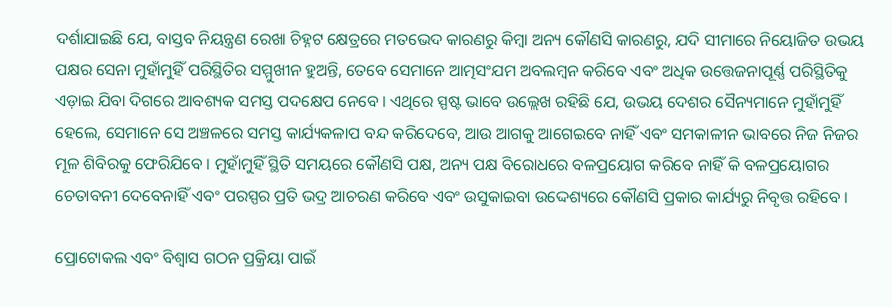ଦର୍ଶାଯାଇଛି ଯେ, ବାସ୍ତବ ନିୟନ୍ତ୍ରଣ ରେଖା ଚିହ୍ନଟ କ୍ଷେତ୍ରରେ ମତଭେଦ କାରଣରୁ କିମ୍ବା ଅନ୍ୟ କୌଣସି କାରଣରୁ, ଯଦି ସୀମାରେ ନିୟୋଜିତ ଉଭୟ ପକ୍ଷର ସେନା ମୁହାଁମୁହିଁ ପରିସ୍ଥିତିର ସମ୍ମୁଖୀନ ହୁଅନ୍ତି, ତେବେ ସେମାନେ ଆତ୍ମସଂଯମ ଅବଲମ୍ବନ କରିବେ ଏବଂ ଅଧିକ ଉତ୍ତେଜନାପୂର୍ଣ୍ଣ ପରିସ୍ଥିତିକୁ ଏଡ଼ାଇ ଯିବା ଦିଗରେ ଆବଶ୍ୟକ ସମସ୍ତ ପଦକ୍ଷେପ ନେବେ । ଏଥିରେ ସ୍ପଷ୍ଟ ଭାବେ ଉଲ୍ଲେଖ ରହିଛି ଯେ, ଉଭୟ ଦେଶର ସୈନ୍ୟମାନେ ମୁହାଁମୁହିଁ ହେଲେ, ସେମାନେ ସେ ଅଞ୍ଚଳରେ ସମସ୍ତ କାର୍ଯ୍ୟକଳାପ ବନ୍ଦ କରିଦେବେ, ଆଉ ଆଗକୁ ଆଗେଇବେ ନାହିଁ ଏବଂ ସମକାଳୀନ ଭାବରେ ନିଜ ନିଜର ମୂଳ ଶିବିରକୁ ଫେରିଯିବେ । ମୁହାଁମୁହିଁ ସ୍ଥିତି ସମୟରେ କୌଣସି ପକ୍ଷ, ଅନ୍ୟ ପକ୍ଷ ବିରୋଧରେ ବଳପ୍ରୟୋଗ କରିବେ ନାହିଁ କି ବଳପ୍ରୟୋଗର ଚେତାବନୀ ଦେବେନାହିଁ ଏବଂ ପରସ୍ପର ପ୍ରତି ଭଦ୍ର ଆଚରଣ କରିବେ ଏବଂ ଉସୁକାଇବା ଉଦ୍ଦେଶ୍ୟରେ କୌଣସି ପ୍ରକାର କାର୍ଯ୍ୟରୁ ନିବୃତ୍ତ ରହିବେ ।

ପ୍ରୋଟୋକଲ ଏବଂ ବିଶ୍ବାସ ଗଠନ ପ୍ରକ୍ରିୟା ପାଇଁ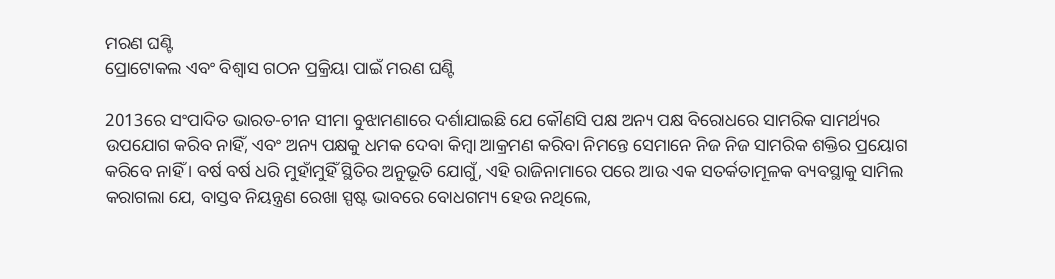ମରଣ ଘଣ୍ଟି
ପ୍ରୋଟୋକଲ ଏବଂ ବିଶ୍ବାସ ଗଠନ ପ୍ରକ୍ରିୟା ପାଇଁ ମରଣ ଘଣ୍ଟି

2013ରେ ସଂପାଦିତ ଭାରତ-ଚୀନ ସୀମା ବୁଝାମଣାରେ ଦର୍ଶାଯାଇଛି ଯେ କୌଣସି ପକ୍ଷ ଅନ୍ୟ ପକ୍ଷ ବିରୋଧରେ ସାମରିକ ସାମର୍ଥ୍ୟର ଉପଯୋଗ କରିବ ନାହିଁ, ଏବଂ ଅନ୍ୟ ପକ୍ଷକୁ ଧମକ ଦେବା କିମ୍ବା ଆକ୍ରମଣ କରିବା ନିମନ୍ତେ ସେମାନେ ନିଜ ନିଜ ସାମରିକ ଶକ୍ତିର ପ୍ରୟୋଗ କରିବେ ନାହିଁ । ବର୍ଷ ବର୍ଷ ଧରି ମୁହାଁମୁହିଁ ସ୍ଥିତିର ଅନୁଭୂତି ଯୋଗୁଁ, ଏହି ରାଜିନାମାରେ ପରେ ଆଉ ଏକ ସତର୍କତାମୂଳକ ବ୍ୟବସ୍ଥାକୁ ସାମିଲ କରାଗଲା ଯେ, ବାସ୍ତବ ନିୟନ୍ତ୍ରଣ ରେଖା ସ୍ପଷ୍ଟ ଭାବରେ ବୋଧଗମ୍ୟ ହେଉ ନଥିଲେ,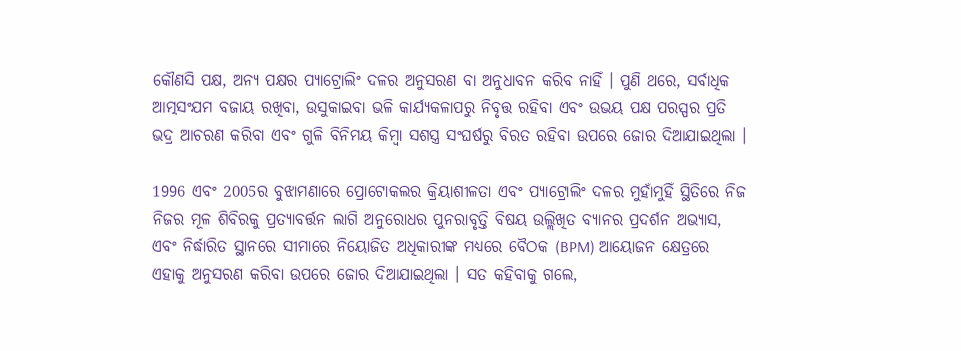କୌଣସି ପକ୍ଷ, ଅନ୍ୟ ପକ୍ଷର ପ୍ୟାଟ୍ରୋଲିଂ ଦଳର ଅନୁସରଣ ବା ଅନୁଧାବନ କରିବ ନାହିଁ । ପୁଣି ଥରେ, ସର୍ବାଧିକ ଆତ୍ମସଂଯମ ବଜାୟ ରଖିବା, ଉସୁକାଇବା ଭଳି କାର୍ଯ୍ୟକଳାପରୁ ନିବୃତ୍ତ ରହିବା ଏବଂ ଉଭୟ ପକ୍ଷ ପରସ୍ପର ପ୍ରତି ଭଦ୍ର ଆଚରଣ କରିବା ଏବଂ ଗୁଳି ବିନିମୟ କିମ୍ବା ସଶସ୍ତ୍ର ସଂଘର୍ଷରୁ ବିରତ ରହିବା ଉପରେ ଜୋର ଦିଆଯାଇଥିଲା ।

1996 ଏବଂ 2005ର ବୁଝାମଣାରେ ପ୍ରୋଟୋକଲର କ୍ରିୟାଶୀଳତା ଏବଂ ପ୍ୟାଟ୍ରୋଲିଂ ଦଳର ମୁହାଁମୁହିଁ ସ୍ଥିତିରେ ନିଜ ନିଜର ମୂଳ ଶିବିରକୁ ପ୍ରତ୍ୟାବର୍ତ୍ତନ ଲାଗି ଅନୁରୋଧର ପୁନରାବୃତ୍ତି ବିଷୟ ଉଲ୍ଲିଖିତ ବ୍ୟାନର ପ୍ରଦର୍ଶନ ଅଭ୍ୟାସ, ଏବଂ ନିର୍ଦ୍ଧାରିତ ସ୍ଥାନରେ ସୀମାରେ ନିୟୋଜିତ ଅଧିକାରୀଙ୍କ ମଧ୍ୟରେ ବୈଠକ (BPM) ଆୟୋଜନ କ୍ଷେତ୍ରରେ ଏହାକୁ ଅନୁସରଣ କରିବା ଉପରେ ଜୋର ଦିଆଯାଇଥିଲା । ସତ କହିବାକୁ ଗଲେ,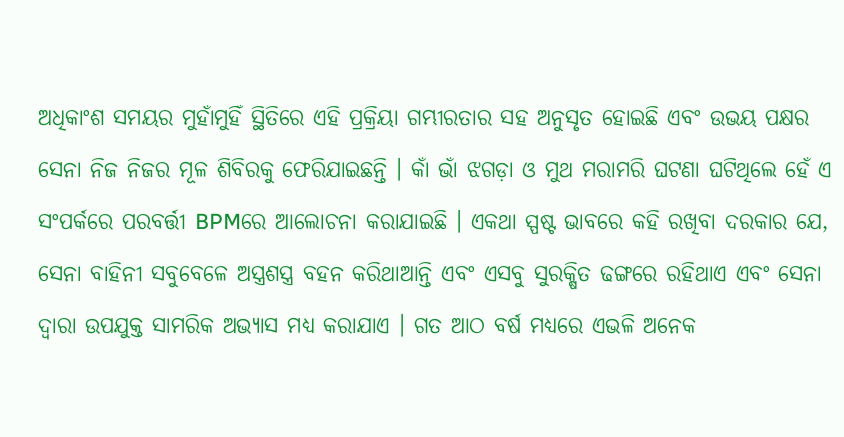ଅଧିକାଂଶ ସମୟର ମୁହାଁମୁହିଁ ସ୍ଥିତିରେ ଏହି ପ୍ରକ୍ରିୟା ଗମ୍ଭୀରତାର ସହ ଅନୁସୃତ ହୋଇଛି ଏବଂ ଉଭୟ ପକ୍ଷର ସେନା ନିଜ ନିଜର ମୂଳ ଶିବିରକୁ ଫେରିଯାଇଛନ୍ତି । କାଁ ଭାଁ ଝଗଡ଼ା ଓ ମୁଥ ମରାମରି ଘଟଣା ଘଟିଥିଲେ ହେଁ ଏ ସଂପର୍କରେ ପରବର୍ତ୍ତୀ BPMରେ ଆଲୋଚନା କରାଯାଇଛି । ଏକଥା ସ୍ପଷ୍ଟ ଭାବରେ କହି ରଖିବା ଦରକାର ଯେ, ସେନା ବାହିନୀ ସବୁବେଳେ ଅସ୍ତ୍ରଶସ୍ତ୍ର ବହନ କରିଥାଆନ୍ତି ଏବଂ ଏସବୁ ସୁରକ୍ଷିତ ଢଙ୍ଗରେ ରହିଥାଏ ଏବଂ ସେନା ଦ୍ବାରା ଉପଯୁକ୍ତ ସାମରିକ ଅଭ୍ୟାସ ମଧ୍ୟ କରାଯାଏ । ଗତ ଆଠ ବର୍ଷ ମଧ୍ୟରେ ଏଭଳି ଅନେକ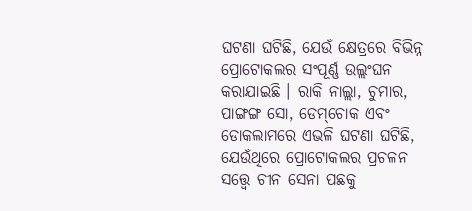ଘଟଣା ଘଟିଛି, ଯେଉଁ କ୍ଷେତ୍ରରେ ବିଭିନ୍ନ ପ୍ରୋଟୋକଲର ସଂପୂର୍ଣ୍ଣ ଉଲ୍ଲଂଘନ କରାଯାଇଛି । ରାକି ନାଲ୍ଲା, ଚୁମାର, ପାଙ୍ଗଙ୍ଗ ସୋ, ଡେମ୍‌ଚୋକ ଏବଂ ଡୋକଲାମରେ ଏଭଳି ଘଟଣା ଘଟିଛି, ଯେଉଁଥିରେ ପ୍ରୋଟୋକଲର ପ୍ରଚଳନ ସତ୍ତ୍ବେ ଚୀନ ସେନା ପଛକୁ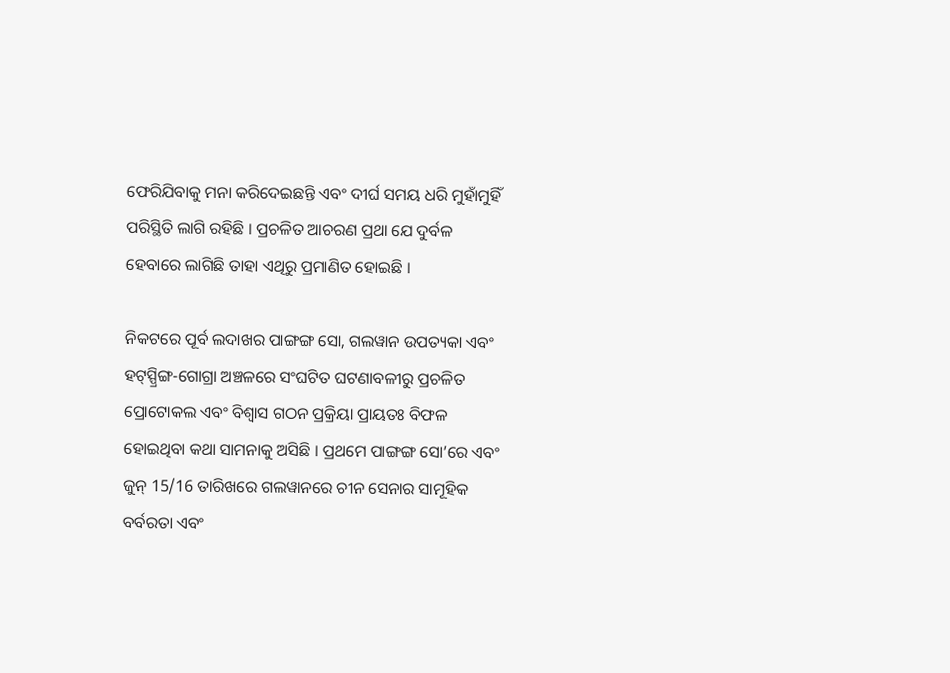ଫେରିଯିବାକୁ ମନା କରିଦେଇଛନ୍ତି ଏବଂ ଦୀର୍ଘ ସମୟ ଧରି ମୁହାଁମୁହିଁ ପରିସ୍ଥିତି ଲାଗି ରହିଛି । ପ୍ରଚଳିତ ଆଚରଣ ପ୍ରଥା ଯେ ଦୁର୍ବଳ ହେବାରେ ଲାଗିଛି ତାହା ଏଥିରୁ ପ୍ରମାଣିତ ହୋଇଛି ।

ନିକଟରେ ପୂର୍ବ ଲଦାଖର ପାଙ୍ଗଙ୍ଗ ସୋ, ଗଲୱାନ ଉପତ୍ୟକା ଏବଂ ହଟ୍‌ସ୍ପ୍ରିଙ୍ଗ-ଗୋଗ୍ରା ଅଞ୍ଚଳରେ ସଂଘଟିତ ଘଟଣାବଳୀରୁ ପ୍ରଚଳିତ ପ୍ରୋଟୋକଲ ଏବଂ ବିଶ୍ବାସ ଗଠନ ପ୍ରକ୍ରିୟା ପ୍ରାୟତଃ ବିଫଳ ହୋଇଥିବା କଥା ସାମନାକୁ ଅସିଛି । ପ୍ରଥମେ ପାଙ୍ଗଙ୍ଗ ସୋ’ରେ ଏବଂ ଜୁନ୍‌ 15/16 ତାରିଖରେ ଗଲୱାନରେ ଚୀନ ସେନାର ସାମୂହିକ ବର୍ବରତା ଏବଂ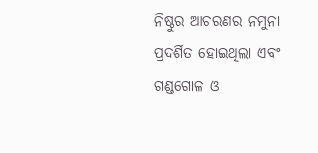ନିଷ୍ଠୁର ଆଚରଣର ନମୁନା ପ୍ରଦର୍ଶିତ ହୋଇଥିଲା ଏବଂ ଗଣ୍ଡଗୋଳ ଓ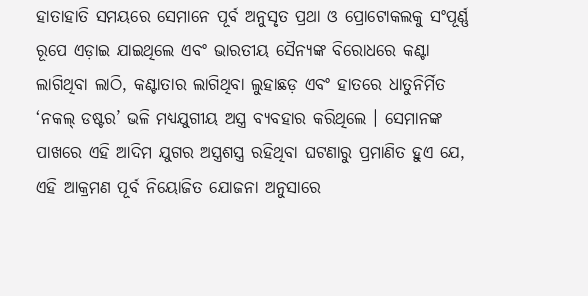ହାତାହାତି ସମୟରେ ସେମାନେ ପୂର୍ବ ଅନୁସୃତ ପ୍ରଥା ଓ ପ୍ରୋଟୋକଲକୁ ସଂପୂର୍ଣ୍ଣ ରୂପେ ଏଡ଼ାଇ ଯାଇଥିଲେ ଏବଂ ଭାରତୀୟ ସୈନ୍ୟଙ୍କ ବିରୋଧରେ କଣ୍ଟା ଲାଗିଥିବା ଲାଠି, କଣ୍ଟାତାର ଲାଗିଥିବା ଲୁହାଛଡ଼ ଏବଂ ହାତରେ ଧାତୁନିର୍ମିତ ‘ନକଲ୍‌ ଡଷ୍ଟର’ ଭଳି ମଧ୍ୟଯୁଗୀୟ ଅସ୍ତ୍ର ବ୍ୟବହାର କରିଥିଲେ । ସେମାନଙ୍କ ପାଖରେ ଏହି ଆଦିମ ଯୁଗର ଅସ୍ତ୍ରଶସ୍ତ୍ର ରହିଥିବା ଘଟଣାରୁ ପ୍ରମାଣିତ ହୁଏ ଯେ, ଏହି ଆକ୍ରମଣ ପୂର୍ବ ନିୟୋଜିତ ଯୋଜନା ଅନୁସାରେ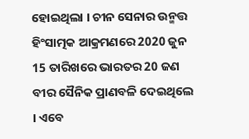ହୋଇଥିଲା । ଚୀନ ସେନାର ଉନ୍ମତ୍ତ ହିଂସାତ୍ମକ ଆକ୍ରମଣରେ 2020 ଜୁନ 15 ତାରିଖରେ ଭାରତର 20 ଜଣ ବୀର ସୈନିକ ପ୍ରାଣବଳି ଦେଇଥିଲେ । ଏବେ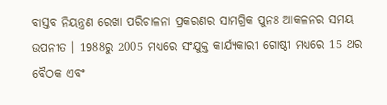ବାସ୍ତବ ନିୟନ୍ତ୍ରଣ ରେଖା ପରିଚାଳନା ପ୍ରକରଣର ସାମଗ୍ରିକ ପୁନଃ ଆକଳନର ସମୟ ଉପନୀତ । 1988ରୁ 2005 ମଧ୍ୟରେ ସଂଯୁକ୍ତ କାର୍ଯ୍ୟକାରୀ ଗୋଷ୍ଠୀ ମଧ୍ୟରେ 15 ଥର ବୈଠକ ଏବଂ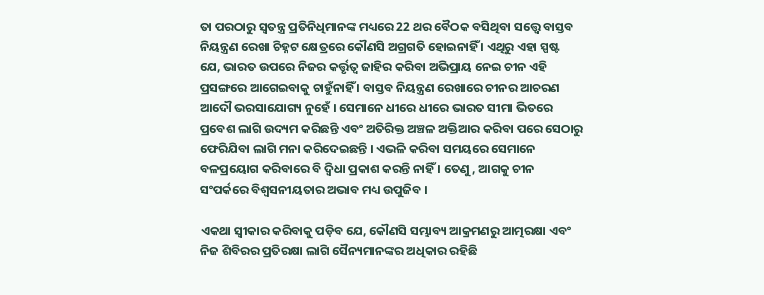ତା ପରଠାରୁ ସ୍ବତନ୍ତ୍ର ପ୍ରତିନିଧିମାନଙ୍କ ମଧ୍ୟରେ 22 ଥର ବୈଠକ ବସିଥିବା ସତ୍ତ୍ବେ ବାସ୍ତବ ନିୟନ୍ତ୍ରଣ ରେଖା ଚିହ୍ନଟ କ୍ଷେତ୍ରରେ କୌଣସି ଅଗ୍ରଗତି ହୋଇନାହିଁ । ଏଥିରୁ ଏହା ସ୍ପଷ୍ଟ ଯେ, ଭାରତ ଉପରେ ନିଜର କର୍ତ୍ତୃତ୍ବ ଜାହିର କରିବା ଅଭିପ୍ରାୟ ନେଇ ଚୀନ ଏହି ପ୍ରସଙ୍ଗରେ ଆଗେଇବାକୁ ଚାହୁଁନାହିଁ । ବାସ୍ତବ ନିୟନ୍ତ୍ରଣ ରେଖାରେ ଚୀନର ଆଚରଣ ଆଦୌ ଭରସାଯୋଗ୍ୟ ନୁହେଁ । ସେମାନେ ଧୀରେ ଧୀରେ ଭାରତ ସୀମା ଭିତରେ ପ୍ରବେଶ ଲାଗି ଉଦ୍ୟମ କରିଛନ୍ତି ଏବଂ ଅତିରିକ୍ତ ଅଞ୍ଚଳ ଅକ୍ତିଆର କରିବା ପରେ ସେଠାରୁ ଫେରିଯିବା ଲାଗି ମନା କରିଦେଇଛନ୍ତି । ଏଭଳି କରିବା ସମୟରେ ସେମାନେ ବଳପ୍ରୟୋଗ କରିବାରେ ବି ଦ୍ବିଧା ପ୍ରକାଶ କରନ୍ତି ନାହିଁ । ତେଣୁ, ଆଗକୁ ଚୀନ ସଂପର୍କରେ ବିଶ୍ବସନୀୟତାର ଅଭାବ ମଧ୍ୟ ଉପୁଜିବ ।

ଏକଥା ସ୍ବୀକାର କରିବାକୁ ପଡ଼ିବ ଯେ, କୌଣସି ସମ୍ଭାବ୍ୟ ଆକ୍ରମଣରୁ ଆତ୍ମରକ୍ଷା ଏବଂ ନିଜ ଶିବିରର ପ୍ରତିରକ୍ଷା ଲାଗି ସୈନ୍ୟମାନଙ୍କର ଅଧିକାର ରହିଛି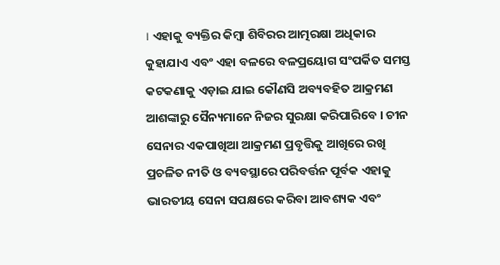। ଏହାକୁ ବ୍ୟକ୍ତିର କିମ୍ବା ଶିବିରର ଆତ୍ମରକ୍ଷା ଅଧିକାର କୁହାଯାଏ ଏବଂ ଏହା ବଳରେ ବଳପ୍ରୟୋଗ ସଂପର୍କିତ ସମସ୍ତ କଟକଣାକୁ ଏଡ଼ାଇ ଯାଇ କୌଣସି ଅବ୍ୟବହିତ ଆକ୍ରମଣ ଆଶଙ୍କାରୁ ସୈନ୍ୟମାନେ ନିଜର ସୁରକ୍ଷା କରିପାରିବେ । ଚୀନ ସେନାର ଏକପାଖିଆ ଆକ୍ରମଣ ପ୍ରବୃତ୍ତିକୁ ଆଖିରେ ରଖି ପ୍ରଚଳିତ ନୀତି ଓ ବ୍ୟବସ୍ଥାରେ ପରିବର୍ତ୍ତନ ପୂର୍ବକ ଏହାକୁ ଭାରତୀୟ ସେନା ସପକ୍ଷରେ କରିବା ଆବଶ୍ୟକ ଏବଂ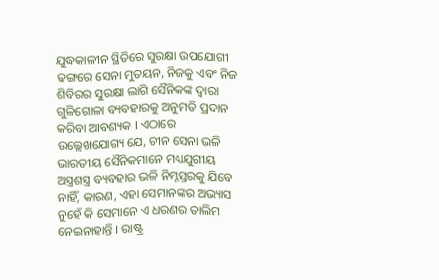ଯୁଦ୍ଧକାଳୀନ ସ୍ଥିତିରେ ସୁରକ୍ଷା ଉପଯୋଗୀ ଢଙ୍ଗରେ ସେନା ମୁତୟନ, ନିଜକୁ ଏବଂ ନିଜ ଶିବିରର ସୁରକ୍ଷା ଲାଗି ସୈନିକଙ୍କ ଦ୍ବାରା ଗୁଳିଗୋଳା ବ୍ୟବହାରକୁ ଅନୁମତି ପ୍ରଦାନ କରିବା ଆବଶ୍ୟକ । ଏଠାରେ ଉଲ୍ଲେଖଯୋଗ୍ୟ ଯେ, ଚୀନ ସେନା ଭଳି ଭାରତୀୟ ସୈନିକମାନେ ମଧ୍ୟଯୁଗୀୟ ଅସ୍ତ୍ରଶସ୍ତ୍ର ବ୍ୟବହାର ଭଳି ନିମ୍ନସ୍ତରକୁ ଯିବେ ନାହିଁ, କାରଣ, ଏହା ସେମାନଙ୍କର ଅଭ୍ୟାସ ନୁହେଁ କି ସେମାନେ ଏ ଧରଣର ତାଲିମ ନେଇନାହାନ୍ତି । ରାଷ୍ଟ୍ର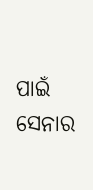ପାଇଁ ସେନାର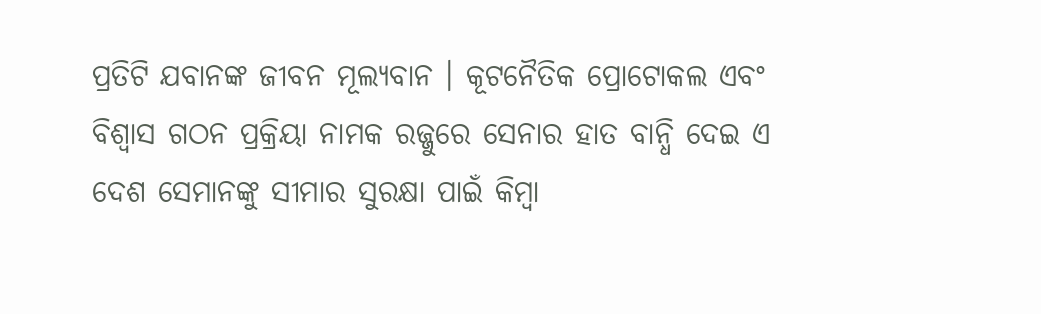ପ୍ରତିଟି ଯବାନଙ୍କ ଜୀବନ ମୂଲ୍ୟବାନ । କୂଟନୈତିକ ପ୍ରୋଟୋକଲ ଏବଂ ବିଶ୍ବାସ ଗଠନ ପ୍ରକ୍ରିୟା ନାମକ ରଜ୍ଜୁରେ ସେନାର ହାତ ବାନ୍ଧି ଦେଇ ଏ ଦେଶ ସେମାନଙ୍କୁ ସୀମାର ସୁରକ୍ଷା ପାଇଁ କିମ୍ବା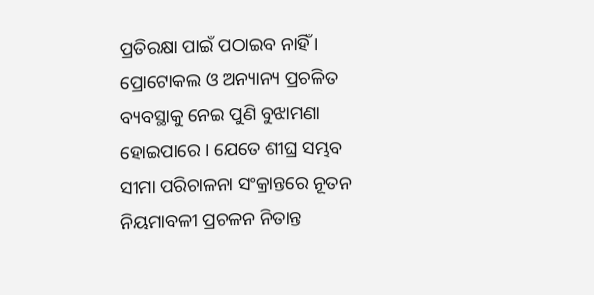ପ୍ରତିରକ୍ଷା ପାଇଁ ପଠାଇବ ନାହିଁ । ପ୍ରୋଟୋକଲ ଓ ଅନ୍ୟାନ୍ୟ ପ୍ରଚଳିତ ବ୍ୟବସ୍ଥାକୁ ନେଇ ପୁଣି ବୁଝାମଣା ହୋଇପାରେ । ଯେତେ ଶୀଘ୍ର ସମ୍ଭବ ସୀମା ପରିଚାଳନା ସଂକ୍ରାନ୍ତରେ ନୂତନ ନିୟମାବଳୀ ପ୍ରଚଳନ ନିତାନ୍ତ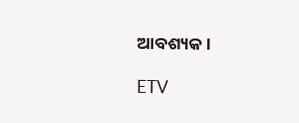ଆବଶ୍ୟକ ।

ETV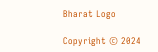Bharat Logo

Copyright © 2024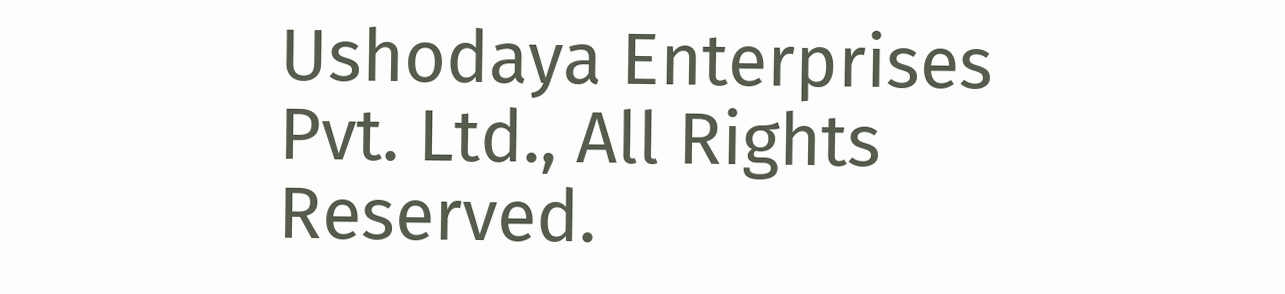Ushodaya Enterprises Pvt. Ltd., All Rights Reserved.